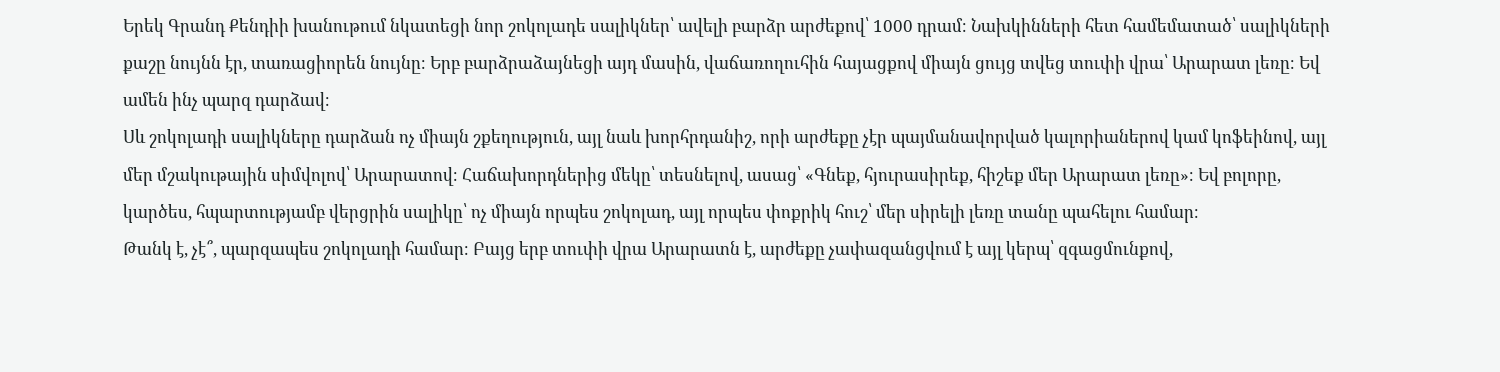Երեկ Գրանդ Քենդիի խանութում նկատեցի նոր շոկոլադե սալիկներ՝ ավելի բարձր արժեքով՝ 1000 դրամ։ Նախկինների հետ համեմատած՝ սալիկների քաշը նույնն էր, տառացիորեն նույնը։ Երբ բարձրաձայնեցի այդ մասին, վաճառողուհին հայացքով միայն ցույց տվեց տուփի վրա՝ Արարատ լեռը։ Եվ ամեն ինչ պարզ դարձավ։
Սև շոկոլադի սալիկները դարձան ոչ միայն շքեղություն, այլ նաև խորհրդանիշ, որի արժեքը չէր պայմանավորված կալորիաներով կամ կոֆեինով, այլ մեր մշակութային սիմվոլով՝ Արարատով։ Հաճախորդներից մեկը՝ տեսնելով, ասաց՝ «Գնեք, հյուրասիրեք, հիշեք մեր Արարատ լեռը»։ Եվ բոլորը, կարծես, հպարտությամբ վերցրին սալիկը՝ ոչ միայն որպես շոկոլադ, այլ որպես փոքրիկ հուշ՝ մեր սիրելի լեռը տանը պահելու համար։
Թանկ է, չէ՞, պարզապես շոկոլադի համար։ Բայց երբ տուփի վրա Արարատն է, արժեքը չափազանցվում է այլ կերպ՝ զգացմունքով,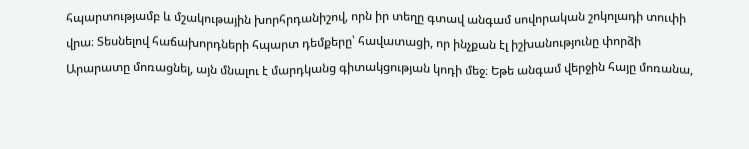հպարտությամբ և մշակութային խորհրդանիշով, որն իր տեղը գտավ անգամ սովորական շոկոլադի տուփի վրա։ Տեսնելով հաճախորդների հպարտ դեմքերը՝ հավատացի, որ ինչքան էլ իշխանությունը փորձի Արարատը մոռացնել, այն մնալու է մարդկանց գիտակցության կոդի մեջ։ Եթե անգամ վերջին հայը մոռանա,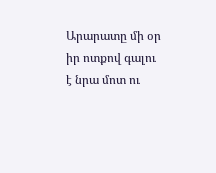Արարատը մի օր իր ոտքով գալու է նրա մոտ ու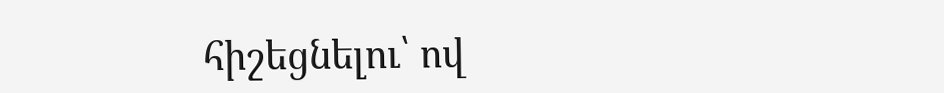հիշեցնելու՝ ով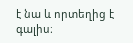է նա և որտեղից է գալիս։